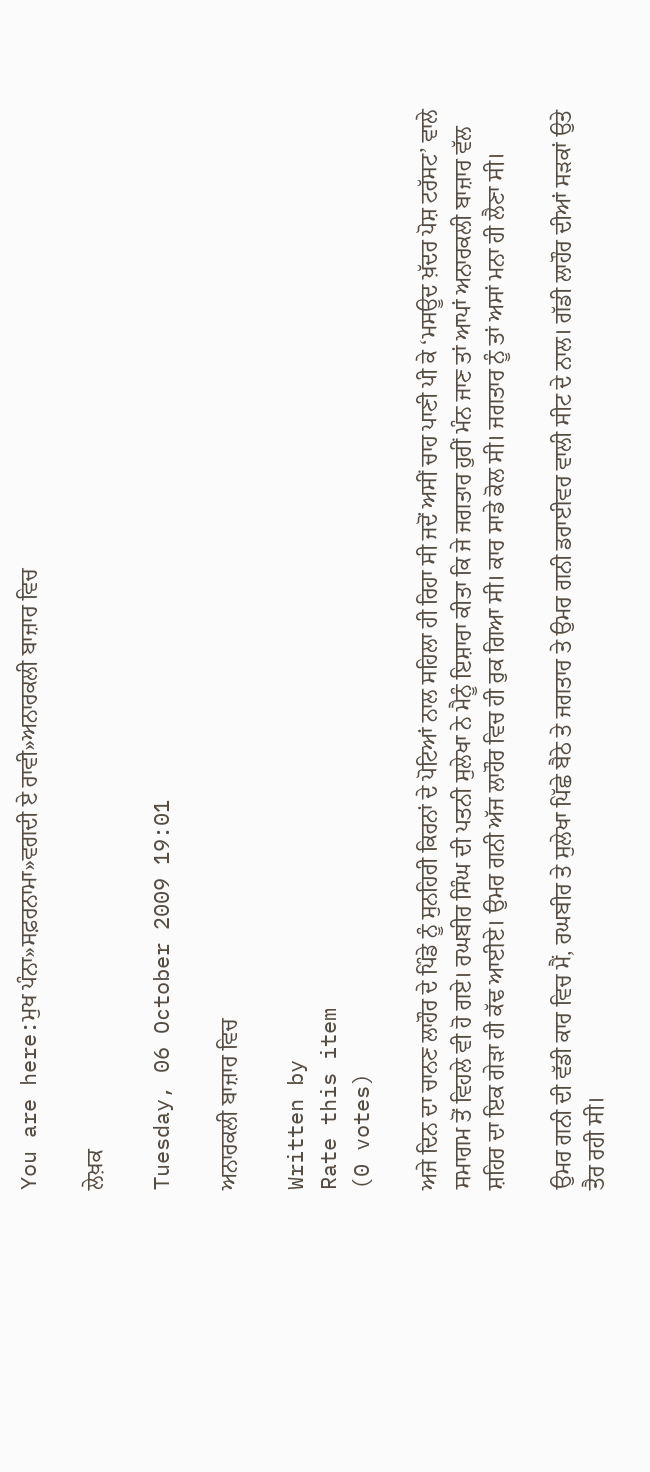You are here:ਮੁਖ ਪੰਨਾ»ਸਫ਼ਰਨਾਮਾ»ਵਗਦੀ ਏ ਰਾਵੀ»ਅਨਾਰਕਲੀ ਬਾਜ਼ਾਰ ਵਿਚ

ਲੇਖ਼ਕ

Tuesday, 06 October 2009 19:01

ਅਨਾਰਕਲੀ ਬਾਜ਼ਾਰ ਵਿਚ

Written by
Rate this item
(0 votes)

ਅਜੇ ਦਿਨ ਦਾ ਚਾਨਣ ਲਾਹੌਰ ਦੇ ਪਿੰਡੇ ਨੂੰ ਸੁਨਹਿਰੀ ਕਿਰਨਾਂ ਦੇ ਪੋਟਿਆਂ ਨਾਲ ਸਹਿਲਾ ਹੀ ਰਿਹਾ ਸੀ ਜਦੋਂ ਅਸੀਂ ਚਾਹ ਪਾਣੀ ਪੀ ਕੇ ‘ਮਸਊਦ ਖ਼ੱਦਰ ਪੋਸ਼ ਟਰੱਸਟ’ ਵਾਲੇ ਸਮਾਗਮ ਤੋਂ ਵਿਹਲੇ ਵੀ ਹੋ ਗਏ। ਰਘਬੀਰ ਸਿੰਘ ਦੀ ਪਤਨੀ ਸੁਲੇਖਾ ਨੇ ਮੈਨੂੰ ਇਸ਼ਾਰਾ ਕੀਤਾ ਕਿ ਜੇ ਜਗਤਾਰ ਹੁਰੀਂ ਮੰਨ ਜਾਣ ਤਾਂ ਆਪਾਂ ਅਨਾਰਕਲੀ ਬਾਜ਼ਾਰ ਵੱਲ ਸ਼ਹਿਰ ਦਾ ਇਕ ਗੇੜਾ ਹੀ ਕੱਢ ਆਈਏ। ਉਮਰ ਗਨੀ ਅੱਜ ਲਾਹੌਰ ਵਿਚ ਹੀ ਰੁਕ ਗਿਆ ਸੀ। ਕਾਰ ਸਾਡੇ ਕੋਲ ਸੀ। ਜਗਤਾਰ ਨੂੰ ਤਾਂ ਅਸਾਂ ਮਨਾ ਹੀ ਲੈਣਾ ਸੀ।

ਉਮਰ ਗਨੀ ਦੀ ਵੱਡੀ ਕਾਰ ਵਿਚ ਮੈਂ, ਰਘਬੀਰ ਤੇ ਸੁਲੇਖਾ ਪਿੱਛੇ ਬੈਠੇ ਤੇ ਜਗਤਾਰ ਤੇ ਉਮਰ ਗਨੀ ਡਰਾਈਵਰ ਵਾਲੀ ਸੀਟ ਦੇ ਨਾਲ। ਗੱਡੀ ਲਾਹੌਰ ਦੀਆਂ ਸੜਕਾਂ ਉਤੇ ਤੈਰ ਰਹੀ ਸੀ।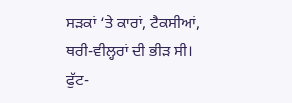ਸੜਕਾਂ ‘ਤੇ ਕਾਰਾਂ, ਟੈਕਸੀਆਂ, ਥਰੀ-ਵੀਲ੍ਹਰਾਂ ਦੀ ਭੀੜ ਸੀ। ਫੁੱਟ-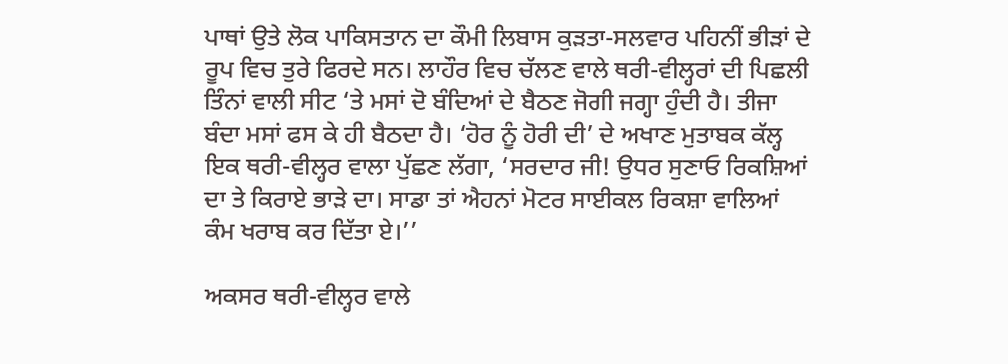ਪਾਥਾਂ ਉਤੇ ਲੋਕ ਪਾਕਿਸਤਾਨ ਦਾ ਕੌਮੀ ਲਿਬਾਸ ਕੁੜਤਾ-ਸਲਵਾਰ ਪਹਿਨੀਂ ਭੀੜਾਂ ਦੇ ਰੂਪ ਵਿਚ ਤੁਰੇ ਫਿਰਦੇ ਸਨ। ਲਾਹੌਰ ਵਿਚ ਚੱਲਣ ਵਾਲੇ ਥਰੀ-ਵੀਲ੍ਹਰਾਂ ਦੀ ਪਿਛਲੀ ਤਿੰਨਾਂ ਵਾਲੀ ਸੀਟ ‘ਤੇ ਮਸਾਂ ਦੋ ਬੰਦਿਆਂ ਦੇ ਬੈਠਣ ਜੋਗੀ ਜਗ੍ਹਾ ਹੁੰਦੀ ਹੈ। ਤੀਜਾ ਬੰਦਾ ਮਸਾਂ ਫਸ ਕੇ ਹੀ ਬੈਠਦਾ ਹੈ। ‘ਹੋਰ ਨੂੰ ਹੋਰੀ ਦੀ’ ਦੇ ਅਖਾਣ ਮੁਤਾਬਕ ਕੱਲ੍ਹ ਇਕ ਥਰੀ-ਵੀਲ੍ਹਰ ਵਾਲਾ ਪੁੱਛਣ ਲੱਗਾ, ‘ਸਰਦਾਰ ਜੀ! ਉਧਰ ਸੁਣਾਓ ਰਿਕਸ਼ਿਆਂ ਦਾ ਤੇ ਕਿਰਾਏ ਭਾੜੇ ਦਾ। ਸਾਡਾ ਤਾਂ ਐਹਨਾਂ ਮੋਟਰ ਸਾਈਕਲ ਰਿਕਸ਼ਾ ਵਾਲਿਆਂ ਕੰਮ ਖਰਾਬ ਕਰ ਦਿੱਤਾ ਏ।’’

ਅਕਸਰ ਥਰੀ-ਵੀਲ੍ਹਰ ਵਾਲੇ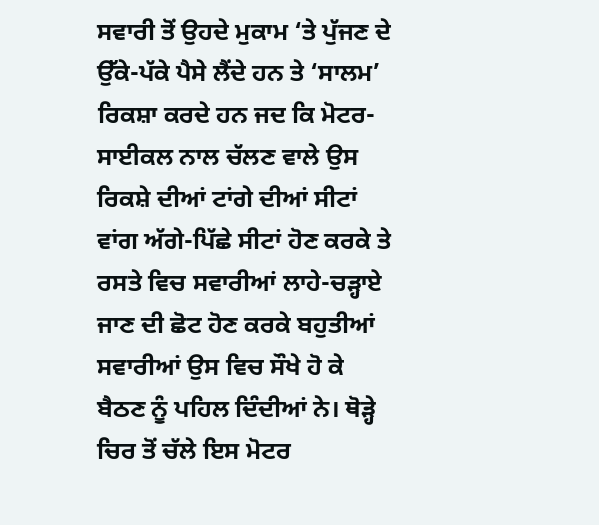ਸਵਾਰੀ ਤੋਂ ਉਹਦੇ ਮੁਕਾਮ ‘ਤੇ ਪੁੱਜਣ ਦੇ ਉੱਕੇ-ਪੱਕੇ ਪੈਸੇ ਲੈਂਦੇ ਹਨ ਤੇ ‘ਸਾਲਮ’ ਰਿਕਸ਼ਾ ਕਰਦੇ ਹਨ ਜਦ ਕਿ ਮੋਟਰ-ਸਾਈਕਲ ਨਾਲ ਚੱਲਣ ਵਾਲੇ ਉਸ ਰਿਕਸ਼ੇ ਦੀਆਂ ਟਾਂਗੇ ਦੀਆਂ ਸੀਟਾਂ ਵਾਂਗ ਅੱਗੇ-ਪਿੱਛੇ ਸੀਟਾਂ ਹੋਣ ਕਰਕੇ ਤੇ ਰਸਤੇ ਵਿਚ ਸਵਾਰੀਆਂ ਲਾਹੇ-ਚੜ੍ਹਾਏ ਜਾਣ ਦੀ ਛੋਟ ਹੋਣ ਕਰਕੇ ਬਹੁਤੀਆਂ ਸਵਾਰੀਆਂ ਉਸ ਵਿਚ ਸੌਖੇ ਹੋ ਕੇ ਬੈਠਣ ਨੂੰ ਪਹਿਲ ਦਿੰਦੀਆਂ ਨੇ। ਥੋੜ੍ਹੇ ਚਿਰ ਤੋਂ ਚੱਲੇ ਇਸ ਮੋਟਰ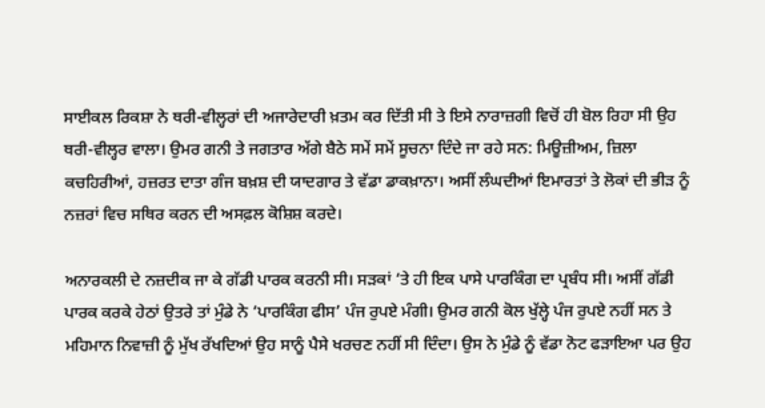ਸਾਈਕਲ ਰਿਕਸ਼ਾ ਨੇ ਥਰੀ-ਵੀਲ੍ਹਰਾਂ ਦੀ ਅਜਾਰੇਦਾਰੀ ਖ਼ਤਮ ਕਰ ਦਿੱਤੀ ਸੀ ਤੇ ਇਸੇ ਨਾਰਾਜ਼ਗੀ ਵਿਚੋਂ ਹੀ ਬੋਲ ਰਿਹਾ ਸੀ ਉਹ ਥਰੀ-ਵੀਲ੍ਹਰ ਵਾਲਾ। ਉਮਰ ਗਨੀ ਤੇ ਜਗਤਾਰ ਅੱਗੇ ਬੈਠੇ ਸਮੇਂ ਸਮੇਂ ਸੂਚਨਾ ਦਿੰਦੇ ਜਾ ਰਹੇ ਸਨ: ਮਿਊਜ਼ੀਅਮ, ਜ਼ਿਲਾ ਕਚਹਿਰੀਆਂ, ਹਜ਼ਰਤ ਦਾਤਾ ਗੰਜ ਬਖ਼ਸ਼ ਦੀ ਯਾਦਗਾਰ ਤੇ ਵੱਡਾ ਡਾਕਖ਼ਾਨਾ। ਅਸੀਂ ਲੰਘਦੀਆਂ ਇਮਾਰਤਾਂ ਤੇ ਲੋਕਾਂ ਦੀ ਭੀੜ ਨੂੰ ਨਜ਼ਰਾਂ ਵਿਚ ਸਥਿਰ ਕਰਨ ਦੀ ਅਸਫ਼ਲ ਕੋਸ਼ਿਸ਼ ਕਰਦੇ।

ਅਨਾਰਕਲੀ ਦੇ ਨਜ਼ਦੀਕ ਜਾ ਕੇ ਗੱਡੀ ਪਾਰਕ ਕਰਨੀ ਸੀ। ਸੜਕਾਂ ‘ਤੇ ਹੀ ਇਕ ਪਾਸੇ ਪਾਰਕਿੰਗ ਦਾ ਪ੍ਰਬੰਧ ਸੀ। ਅਸੀਂ ਗੱਡੀ ਪਾਰਕ ਕਰਕੇ ਹੇਠਾਂ ਉਤਰੇ ਤਾਂ ਮੁੰਡੇ ਨੇ ‘ਪਾਰਕਿੰਗ ਫੀਸ’ ਪੰਜ ਰੁਪਏ ਮੰਗੀ। ਉਮਰ ਗਨੀ ਕੋਲ ਖੁੱਲ੍ਹੇ ਪੰਜ ਰੁਪਏ ਨਹੀਂ ਸਨ ਤੇ ਮਹਿਮਾਨ ਨਿਵਾਜ਼ੀ ਨੂੰ ਮੁੱਖ ਰੱਖਦਿਆਂ ਉਹ ਸਾਨੂੰ ਪੈਸੇ ਖਰਚਣ ਨਹੀਂ ਸੀ ਦਿੰਦਾ। ਉਸ ਨੇ ਮੁੰਡੇ ਨੂੰ ਵੱਡਾ ਨੋਟ ਫੜਾਇਆ ਪਰ ਉਹ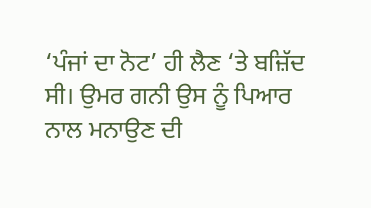‘ਪੰਜਾਂ ਦਾ ਨੋਟ’ ਹੀ ਲੈਣ ‘ਤੇ ਬਜ਼ਿੱਦ ਸੀ। ਉਮਰ ਗਨੀ ਉਸ ਨੂੰ ਪਿਆਰ ਨਾਲ ਮਨਾਉਣ ਦੀ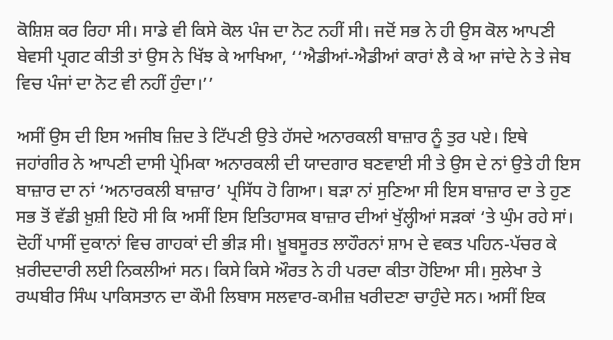ਕੋਸ਼ਿਸ਼ ਕਰ ਰਿਹਾ ਸੀ। ਸਾਡੇ ਵੀ ਕਿਸੇ ਕੋਲ ਪੰਜ ਦਾ ਨੋਟ ਨਹੀਂ ਸੀ। ਜਦੋਂ ਸਭ ਨੇ ਹੀ ਉਸ ਕੋਲ ਆਪਣੀ ਬੇਵਸੀ ਪ੍ਰਗਟ ਕੀਤੀ ਤਾਂ ਉਸ ਨੇ ਖਿੱਝ ਕੇ ਆਖਿਆ, ‘‘ਐਡੀਆਂ-ਐਡੀਆਂ ਕਾਰਾਂ ਲੈ ਕੇ ਆ ਜਾਂਦੇ ਨੇ ਤੇ ਜੇਬ ਵਿਚ ਪੰਜਾਂ ਦਾ ਨੋਟ ਵੀ ਨਹੀਂ ਹੁੰਦਾ।’’

ਅਸੀਂ ਉਸ ਦੀ ਇਸ ਅਜੀਬ ਜ਼ਿਦ ਤੇ ਟਿੱਪਣੀ ਉਤੇ ਹੱਸਦੇ ਅਨਾਰਕਲੀ ਬਾਜ਼ਾਰ ਨੂੰ ਤੁਰ ਪਏ। ਇਥੇ ਜਹਾਂਗੀਰ ਨੇ ਆਪਣੀ ਦਾਸੀ ਪ੍ਰੇਮਿਕਾ ਅਨਾਰਕਲੀ ਦੀ ਯਾਦਗਾਰ ਬਣਵਾਈ ਸੀ ਤੇ ਉਸ ਦੇ ਨਾਂ ਉਤੇ ਹੀ ਇਸ ਬਾਜ਼ਾਰ ਦਾ ਨਾਂ ‘ਅਨਾਰਕਲੀ ਬਾਜ਼ਾਰ’ ਪ੍ਰਸਿੱਧ ਹੋ ਗਿਆ। ਬੜਾ ਨਾਂ ਸੁਣਿਆ ਸੀ ਇਸ ਬਾਜ਼ਾਰ ਦਾ ਤੇ ਹੁਣ ਸਭ ਤੋਂ ਵੱਡੀ ਖ਼ੁਸ਼ੀ ਇਹੋ ਸੀ ਕਿ ਅਸੀਂ ਇਸ ਇਤਿਹਾਸਕ ਬਾਜ਼ਾਰ ਦੀਆਂ ਖੁੱਲ੍ਹੀਆਂ ਸੜਕਾਂ ‘ਤੇ ਘੁੰਮ ਰਹੇ ਸਾਂ। ਦੋਹੀਂ ਪਾਸੀਂ ਦੁਕਾਨਾਂ ਵਿਚ ਗਾਹਕਾਂ ਦੀ ਭੀੜ ਸੀ। ਖ਼ੂਬਸੂਰਤ ਲਾਹੌਰਨਾਂ ਸ਼ਾਮ ਦੇ ਵਕਤ ਪਹਿਨ-ਪੱਚਰ ਕੇ ਖ਼ਰੀਦਦਾਰੀ ਲਈ ਨਿਕਲੀਆਂ ਸਨ। ਕਿਸੇ ਕਿਸੇ ਔਰਤ ਨੇ ਹੀ ਪਰਦਾ ਕੀਤਾ ਹੋਇਆ ਸੀ। ਸੁਲੇਖਾ ਤੇ ਰਘਬੀਰ ਸਿੰਘ ਪਾਕਿਸਤਾਨ ਦਾ ਕੌਮੀ ਲਿਬਾਸ ਸਲਵਾਰ-ਕਮੀਜ਼ ਖਰੀਦਣਾ ਚਾਹੁੰਦੇ ਸਨ। ਅਸੀਂ ਇਕ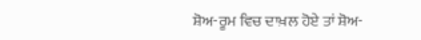ਸ਼ੋਅ-ਰੂਮ ਵਿਚ ਦਾਖ਼ਲ ਹੋਏ ਤਾਂ ਸ਼ੋਅ-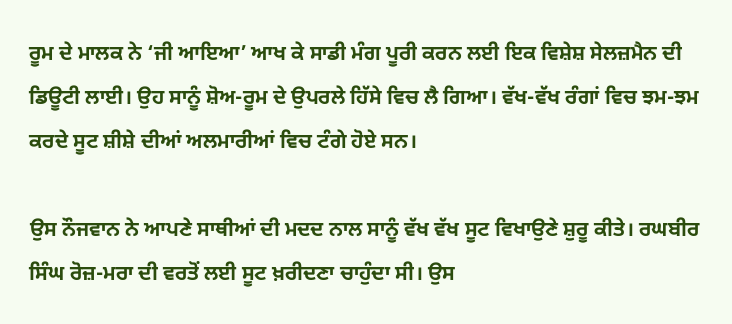ਰੂਮ ਦੇ ਮਾਲਕ ਨੇ ‘ਜੀ ਆਇਆ’ ਆਖ ਕੇ ਸਾਡੀ ਮੰਗ ਪੂਰੀ ਕਰਨ ਲਈ ਇਕ ਵਿਸ਼ੇਸ਼ ਸੇਲਜ਼ਮੈਨ ਦੀ ਡਿਊਟੀ ਲਾਈ। ਉਹ ਸਾਨੂੰ ਸ਼ੋਅ-ਰੂਮ ਦੇ ਉਪਰਲੇ ਹਿੱਸੇ ਵਿਚ ਲੈ ਗਿਆ। ਵੱਖ-ਵੱਖ ਰੰਗਾਂ ਵਿਚ ਝਮ-ਝਮ ਕਰਦੇ ਸੂਟ ਸ਼ੀਸ਼ੇ ਦੀਆਂ ਅਲਮਾਰੀਆਂ ਵਿਚ ਟੰਗੇ ਹੋਏ ਸਨ।

ਉਸ ਨੌਜਵਾਨ ਨੇ ਆਪਣੇ ਸਾਥੀਆਂ ਦੀ ਮਦਦ ਨਾਲ ਸਾਨੂੰ ਵੱਖ ਵੱਖ ਸੂਟ ਵਿਖਾਉਣੇ ਸ਼ੁਰੂ ਕੀਤੇ। ਰਘਬੀਰ ਸਿੰਘ ਰੋਜ਼-ਮਰਾ ਦੀ ਵਰਤੋਂ ਲਈ ਸੂਟ ਖ਼ਰੀਦਣਾ ਚਾਹੁੰਦਾ ਸੀ। ਉਸ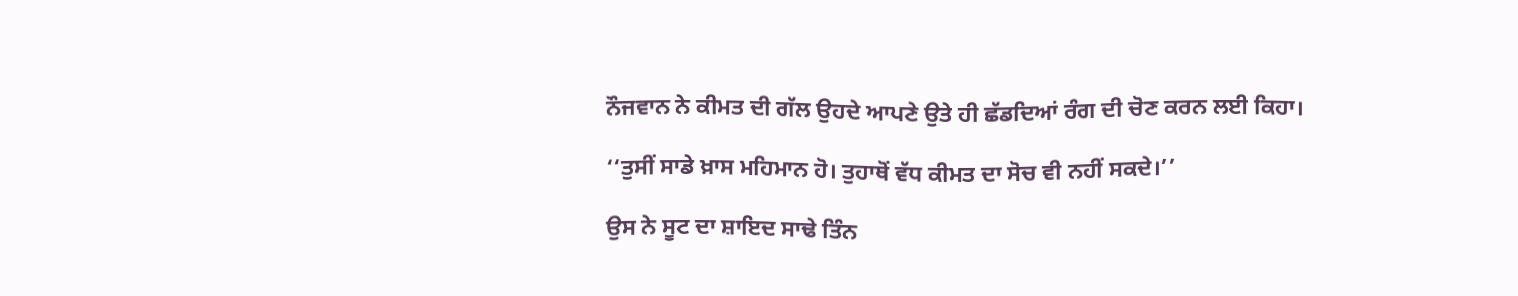ਨੌਜਵਾਨ ਨੇ ਕੀਮਤ ਦੀ ਗੱਲ ਉਹਦੇ ਆਪਣੇ ਉਤੇ ਹੀ ਛੱਡਦਿਆਂ ਰੰਗ ਦੀ ਚੋਣ ਕਰਨ ਲਈ ਕਿਹਾ।

‘‘ਤੁਸੀਂ ਸਾਡੇ ਖ਼ਾਸ ਮਹਿਮਾਨ ਹੋ। ਤੁਹਾਥੋਂ ਵੱਧ ਕੀਮਤ ਦਾ ਸੋਚ ਵੀ ਨਹੀਂ ਸਕਦੇ।’’

ਉਸ ਨੇ ਸੂਟ ਦਾ ਸ਼ਾਇਦ ਸਾਢੇ ਤਿੰਨ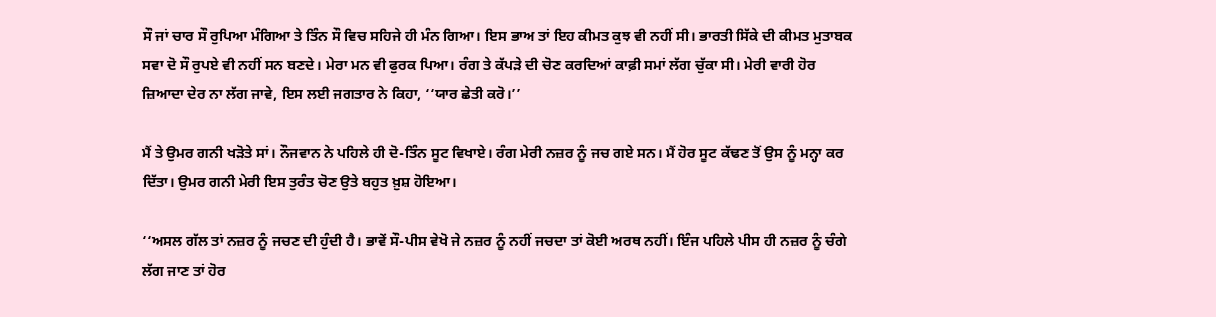ਸੌ ਜਾਂ ਚਾਰ ਸੌ ਰੁਪਿਆ ਮੰਗਿਆ ਤੇ ਤਿੰਨ ਸੌ ਵਿਚ ਸਹਿਜੇ ਹੀ ਮੰਨ ਗਿਆ। ਇਸ ਭਾਅ ਤਾਂ ਇਹ ਕੀਮਤ ਕੁਝ ਵੀ ਨਹੀਂ ਸੀ। ਭਾਰਤੀ ਸਿੱਕੇ ਦੀ ਕੀਮਤ ਮੁਤਾਬਕ ਸਵਾ ਦੋ ਸੌ ਰੁਪਏ ਵੀ ਨਹੀਂ ਸਨ ਬਣਦੇ। ਮੇਰਾ ਮਨ ਵੀ ਫੁਰਕ ਪਿਆ। ਰੰਗ ਤੇ ਕੱਪੜੇ ਦੀ ਚੋਣ ਕਰਦਿਆਂ ਕਾਫ਼ੀ ਸਮਾਂ ਲੱਗ ਚੁੱਕਾ ਸੀ। ਮੇਰੀ ਵਾਰੀ ਹੋਰ ਜ਼ਿਆਦਾ ਦੇਰ ਨਾ ਲੱਗ ਜਾਵੇ, ਇਸ ਲਈ ਜਗਤਾਰ ਨੇ ਕਿਹਾ, ‘‘ਯਾਰ ਛੇਤੀ ਕਰੋ।’’

ਮੈਂ ਤੇ ਉਮਰ ਗਨੀ ਖੜੋਤੇ ਸਾਂ। ਨੌਜਵਾਨ ਨੇ ਪਹਿਲੇ ਹੀ ਦੋ-ਤਿੰਨ ਸੂਟ ਵਿਖਾਏ। ਰੰਗ ਮੇਰੀ ਨਜ਼ਰ ਨੂੰ ਜਚ ਗਏ ਸਨ। ਮੈਂ ਹੋਰ ਸੂਟ ਕੱਢਣ ਤੋਂ ਉਸ ਨੂੰ ਮਨ੍ਹਾ ਕਰ ਦਿੱਤਾ। ਉਮਰ ਗਨੀ ਮੇਰੀ ਇਸ ਤੁਰੰਤ ਚੋਣ ਉਤੇ ਬਹੁਤ ਖ਼ੁਸ਼ ਹੋਇਆ।

‘‘ਅਸਲ ਗੱਲ ਤਾਂ ਨਜ਼ਰ ਨੂੰ ਜਚਣ ਦੀ ਹੁੰਦੀ ਹੈ। ਭਾਵੇਂ ਸੌ-ਪੀਸ ਵੇਖੋ ਜੇ ਨਜ਼ਰ ਨੂੰ ਨਹੀਂ ਜਚਦਾ ਤਾਂ ਕੋਈ ਅਰਥ ਨਹੀਂ। ਇੰਜ ਪਹਿਲੇ ਪੀਸ ਹੀ ਨਜ਼ਰ ਨੂੰ ਚੰਗੇ ਲੱਗ ਜਾਣ ਤਾਂ ਹੋਰ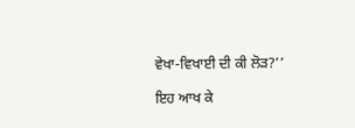ਵੇਖਾ-ਵਿਖਾਈ ਦੀ ਕੀ ਲੋੜ?’’

ਇਹ ਆਖ ਕੇ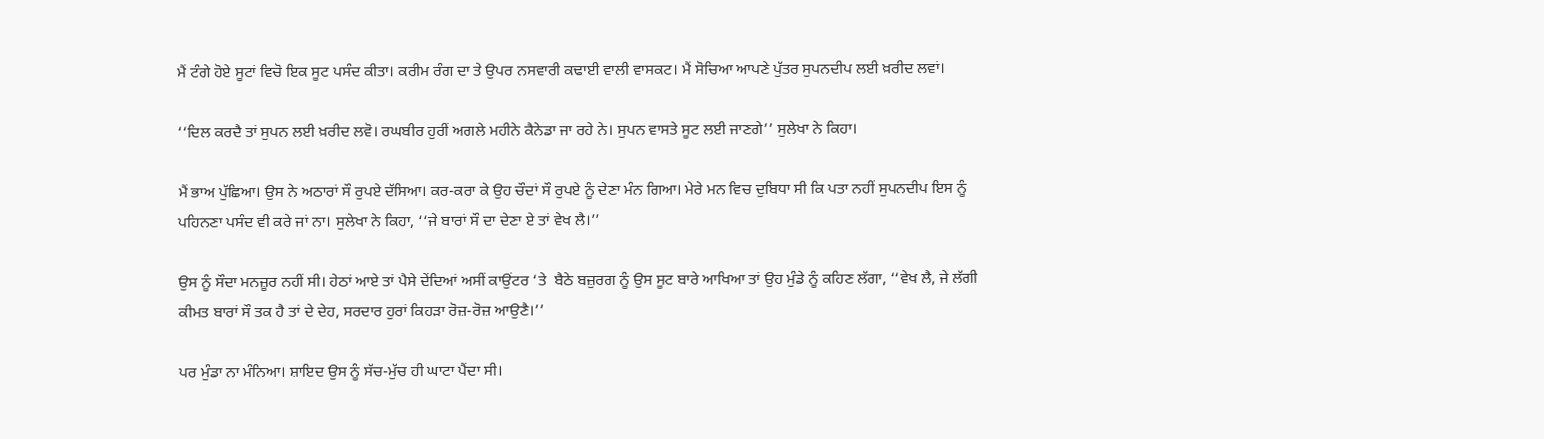ਮੈਂ ਟੰਗੇ ਹੋਏ ਸੂਟਾਂ ਵਿਚੋ ਇਕ ਸੂਟ ਪਸੰਦ ਕੀਤਾ। ਕਰੀਮ ਰੰਗ ਦਾ ਤੇ ਉਪਰ ਨਸਵਾਰੀ ਕਢਾਈ ਵਾਲੀ ਵਾਸਕਟ। ਮੈਂ ਸੋਚਿਆ ਆਪਣੇ ਪੁੱਤਰ ਸੁਪਨਦੀਪ ਲਈ ਖ਼ਰੀਦ ਲਵਾਂ।

‘‘ਦਿਲ ਕਰਦੈ ਤਾਂ ਸੁਪਨ ਲਈ ਖ਼ਰੀਦ ਲਵੋ। ਰਘਬੀਰ ਹੁਰੀਂ ਅਗਲੇ ਮਹੀਨੇ ਕੈਨੇਡਾ ਜਾ ਰਹੇ ਨੇ। ਸੁਪਨ ਵਾਸਤੇ ਸੂਟ ਲਈ ਜਾਣਗੇ’’ ਸੁਲੇਖਾ ਨੇ ਕਿਹਾ।

ਮੈਂ ਭਾਅ ਪੁੱਛਿਆ। ਉਸ ਨੇ ਅਠਾਰਾਂ ਸੌ ਰੁਪਏ ਦੱਸਿਆ। ਕਰ-ਕਰਾ ਕੇ ਉਹ ਚੌਦਾਂ ਸੌ ਰੁਪਏ ਨੂੰ ਦੇਣਾ ਮੰਨ ਗਿਆ। ਮੇਰੇ ਮਨ ਵਿਚ ਦੁਬਿਧਾ ਸੀ ਕਿ ਪਤਾ ਨਹੀਂ ਸੁਪਨਦੀਪ ਇਸ ਨੂੰ ਪਹਿਨਣਾ ਪਸੰਦ ਵੀ ਕਰੇ ਜਾਂ ਨਾ। ਸੁਲੇਖਾ ਨੇ ਕਿਹਾ, ‘‘ਜੇ ਬਾਰਾਂ ਸੌ ਦਾ ਦੇਣਾ ਏ ਤਾਂ ਵੇਖ ਲੈ।’’

ਉਸ ਨੂੰ ਸੌਦਾ ਮਨਜ਼ੂਰ ਨਹੀਂ ਸੀ। ਹੇਠਾਂ ਆਏ ਤਾਂ ਪੈਸੇ ਦੇਂਦਿਆਂ ਅਸੀਂ ਕਾਉਂਟਰ ‘ਤੇ  ਬੈਠੇ ਬਜ਼ੁਰਗ ਨੂੰ ਉਸ ਸੂਟ ਬਾਰੇ ਆਖਿਆ ਤਾਂ ਉਹ ਮੁੰਡੇ ਨੂੰ ਕਹਿਣ ਲੱਗਾ, ‘‘ਵੇਖ ਲੈ, ਜੇ ਲੱਗੀ ਕੀਮਤ ਬਾਰਾਂ ਸੌ ਤਕ ਹੈ ਤਾਂ ਦੇ ਦੇਹ, ਸਰਦਾਰ ਹੁਰਾਂ ਕਿਹੜਾ ਰੋਜ਼-ਰੋਜ਼ ਆਉਣੈ।’’

ਪਰ ਮੁੰਡਾ ਨਾ ਮੰਨਿਆ। ਸ਼ਾਇਦ ਉਸ ਨੂੰ ਸੱਚ-ਮੁੱਚ ਹੀ ਘਾਟਾ ਪੈਂਦਾ ਸੀ।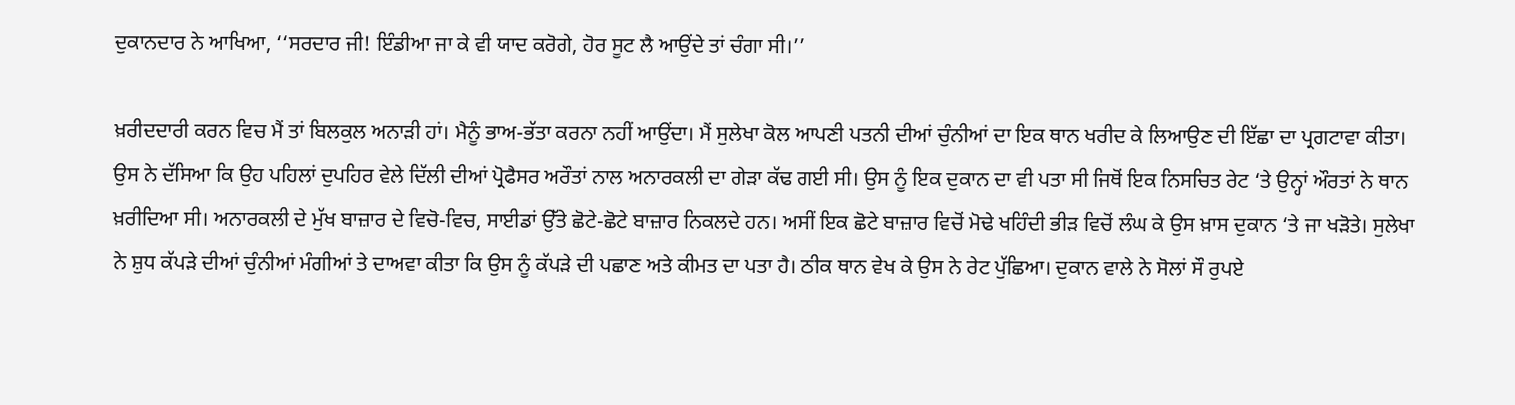ਦੁਕਾਨਦਾਰ ਨੇ ਆਖਿਆ, ‘‘ਸਰਦਾਰ ਜੀ! ਇੰਡੀਆ ਜਾ ਕੇ ਵੀ ਯਾਦ ਕਰੋਗੇ, ਹੋਰ ਸੂਟ ਲੈ ਆਉਂਦੇ ਤਾਂ ਚੰਗਾ ਸੀ।’’

ਖ਼ਰੀਦਦਾਰੀ ਕਰਨ ਵਿਚ ਮੈਂ ਤਾਂ ਬਿਲਕੁਲ ਅਨਾੜੀ ਹਾਂ। ਮੈਨੂੰ ਭਾਅ-ਭੱਤਾ ਕਰਨਾ ਨਹੀਂ ਆਉਂਦਾ। ਮੈਂ ਸੁਲੇਖਾ ਕੋਲ ਆਪਣੀ ਪਤਨੀ ਦੀਆਂ ਚੁੰਨੀਆਂ ਦਾ ਇਕ ਥਾਨ ਖਰੀਦ ਕੇ ਲਿਆਉਣ ਦੀ ਇੱਛਾ ਦਾ ਪ੍ਰਗਟਾਵਾ ਕੀਤਾ। ਉਸ ਨੇ ਦੱਸਿਆ ਕਿ ਉਹ ਪਹਿਲਾਂ ਦੁਪਹਿਰ ਵੇਲੇ ਦਿੱਲੀ ਦੀਆਂ ਪ੍ਰੋਫੈਸਰ ਅਰੌਤਾਂ ਨਾਲ ਅਨਾਰਕਲੀ ਦਾ ਗੇੜਾ ਕੱਢ ਗਈ ਸੀ। ਉਸ ਨੂੰ ਇਕ ਦੁਕਾਨ ਦਾ ਵੀ ਪਤਾ ਸੀ ਜਿਥੋਂ ਇਕ ਨਿਸਚਿਤ ਰੇਟ ‘ਤੇ ਉਨ੍ਹਾਂ ਔਰਤਾਂ ਨੇ ਥਾਨ ਖ਼ਰੀਦਿਆ ਸੀ। ਅਨਾਰਕਲੀ ਦੇ ਮੁੱਖ ਬਾਜ਼ਾਰ ਦੇ ਵਿਚੋ-ਵਿਚ, ਸਾਈਡਾਂ ਉੱਤੇ ਛੋਟੇ-ਛੋਟੇ ਬਾਜ਼ਾਰ ਨਿਕਲਦੇ ਹਨ। ਅਸੀਂ ਇਕ ਛੋਟੇ ਬਾਜ਼ਾਰ ਵਿਚੋਂ ਮੋਢੇ ਖਹਿੰਦੀ ਭੀੜ ਵਿਚੋਂ ਲੰਘ ਕੇ ਉਸ ਖ਼ਾਸ ਦੁਕਾਨ ‘ਤੇ ਜਾ ਖੜੋਤੇ। ਸੁਲੇਖਾ ਨੇ ਸ਼ੁਧ ਕੱਪੜੇ ਦੀਆਂ ਚੁੰਨੀਆਂ ਮੰਗੀਆਂ ਤੇ ਦਾਅਵਾ ਕੀਤਾ ਕਿ ਉਸ ਨੂੰ ਕੱਪੜੇ ਦੀ ਪਛਾਣ ਅਤੇ ਕੀਮਤ ਦਾ ਪਤਾ ਹੈ। ਠੀਕ ਥਾਨ ਵੇਖ ਕੇ ਉਸ ਨੇ ਰੇਟ ਪੁੱਛਿਆ। ਦੁਕਾਨ ਵਾਲੇ ਨੇ ਸੋਲਾਂ ਸੌ ਰੁਪਏ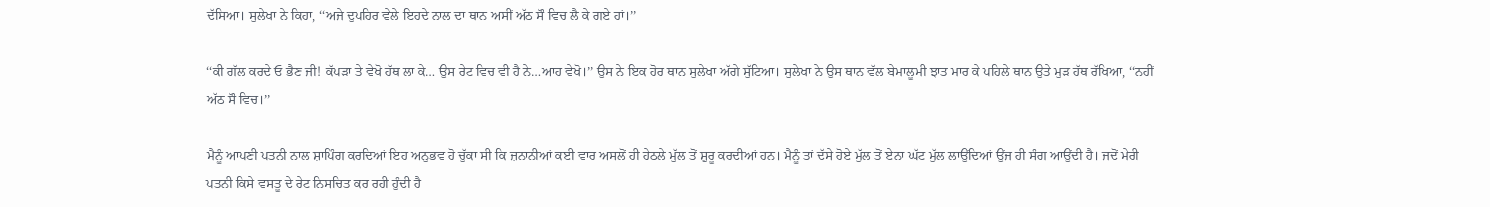ਦੱਸਿਆ। ਸੁਲੇਖਾ ਨੇ ਕਿਹਾ, ‘‘ਅਜੇ ਦੁਪਹਿਰ ਵੇਲੇ ਇਹਦੇ ਨਾਲ ਦਾ ਥਾਨ ਅਸੀਂ ਅੱਠ ਸੌ ਵਿਚ ਲੈ ਕੇ ਗਏ ਹਾਂ।’’

‘‘ਕੀ ਗੱਲ ਕਰਦੇ ਓ ਭੈਣ ਜੀ! ਕੱਪੜਾ ਤੇ ਵੇਖੋ ਹੱਥ ਲਾ ਕੇ… ਉਸ ਰੇਟ ਵਿਚ ਵੀ ਹੈ ਨੇ…ਆਹ ਵੇਖੋ।’’ ਉਸ ਨੇ ਇਕ ਹੋਰ ਥਾਨ ਸੁਲੇਖਾ ਅੱਗੇ ਸੁੱਟਿਆ। ਸੁਲੇਖਾ ਨੇ ਉਸ ਥਾਨ ਵੱਲ ਬੇਮਾਲੂਮੀ ਝਾਤ ਮਾਰ ਕੇ ਪਹਿਲੇ ਥਾਨ ਉਤੇ ਮੁੜ ਹੱਥ ਰੱਖਿਆ, ‘‘ਨਹੀਂ ਅੱਠ ਸੌ ਵਿਚ।’’

ਮੈਨੂੰ ਆਪਣੀ ਪਤਨੀ ਨਾਲ ਸ਼ਾਪਿੰਗ ਕਰਦਿਆਂ ਇਹ ਅਨੁਭਵ ਹੋ ਚੁੱਕਾ ਸੀ ਕਿ ਜ਼ਨਾਨੀਆਂ ਕਈ ਵਾਰ ਅਸਲੋਂ ਹੀ ਹੇਠਲੇ ਮੁੱਲ ਤੋਂ ਸ਼ੁਰੂ ਕਰਦੀਆਂ ਹਨ। ਮੈਨੂੰ ਤਾਂ ਦੱਸੇ ਹੋਏ ਮੁੱਲ ਤੋਂ ਏਨਾ ਘੱਟ ਮੁੱਲ ਲਾਉਂਦਿਆਂ ਉਂਜ ਹੀ ਸੰਗ ਆਉਂਦੀ ਹੈ। ਜਦੋਂ ਮੇਰੀ ਪਤਨੀ ਕਿਸੇ ਵਸਤੂ ਦੇ ਰੇਟ ਨਿਸਚਿਤ ਕਰ ਰਹੀ ਹੁੰਦੀ ਹੈ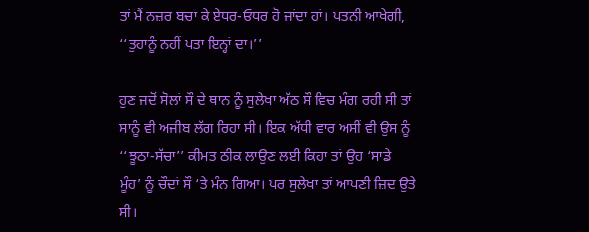ਤਾਂ ਮੈਂ ਨਜ਼ਰ ਬਚਾ ਕੇ ਏਧਰ-ਓਧਰ ਹੋ ਜਾਂਦਾ ਹਾਂ। ਪਤਨੀ ਆਖੇਗੀ, ‘‘ਤੁਹਾਨੂੰ ਨਹੀਂ ਪਤਾ ਇਨ੍ਹਾਂ ਦਾ।’’

ਹੁਣ ਜਦੋਂ ਸੋਲਾਂ ਸੌ ਦੇ ਥਾਨ ਨੂੰ ਸੁਲੇਖਾ ਅੱਠ ਸੌ ਵਿਚ ਮੰਗ ਰਹੀ ਸੀ ਤਾਂ ਸਾਨੂੰ ਵੀ ਅਜੀਬ ਲੱਗ ਰਿਹਾ ਸੀ। ਇਕ ਅੱਧੀ ਵਾਰ ਅਸੀਂ ਵੀ ਉਸ ਨੂੰ ‘‘ਝੂਠਾ-ਸੱਚਾ’’ ਕੀਮਤ ਠੀਕ ਲਾਉਣ ਲਈ ਕਿਹਾ ਤਾਂ ਉਹ ‘ਸਾਡੇ ਮੂੰਹ’ ਨੂੰ ਚੌਦਾਂ ਸੌ ‘ਤੇ ਮੰਨ ਗਿਆ। ਪਰ ਸੁਲੇਖਾ ਤਾਂ ਆਪਣੀ ਜ਼ਿਦ ਉਤੇ ਸੀ।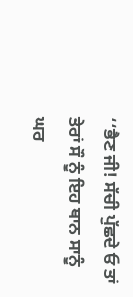‘‘ਭੈਣ ਜੀ! ਸੱਚੀ ਪੁੱਛਦੇ ਓ ਤਾਂ ਤੇਰਾਂ ਸੌ ਨੂੰ ਇਹ ਥਾਨ ਸਾਨੂੰ ਘਰ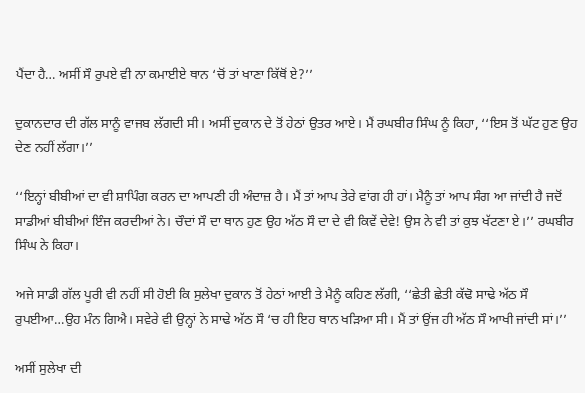ਪੈਂਦਾ ਹੈ… ਅਸੀਂ ਸੌ ਰੁਪਏ ਵੀ ਨਾ ਕਮਾਈਏ ਥਾਨ ‘ਚੋਂ ਤਾਂ ਖਾਣਾ ਕਿੱਥੋਂ ਏ?’’

ਦੁਕਾਨਦਾਰ ਦੀ ਗੱਲ ਸਾਨੂੰ ਵਾਜਬ ਲੱਗਦੀ ਸੀ। ਅਸੀਂ ਦੁਕਾਨ ਦੇ ਤੋਂ ਹੇਠਾਂ ਉਤਰ ਆਏ। ਮੈਂ ਰਘਬੀਰ ਸਿੰਘ ਨੂੰ ਕਿਹਾ, ‘‘ਇਸ ਤੋਂ ਘੱਟ ਹੁਣ ਉਹ ਦੇਣ ਨਹੀਂ ਲੱਗਾ।’’

‘‘ਇਨ੍ਹਾਂ ਬੀਬੀਆਂ ਦਾ ਵੀ ਸ਼ਾਪਿੰਗ ਕਰਨ ਦਾ ਆਪਣੀ ਹੀ ਅੰਦਾਜ਼ ਹੈ। ਮੈਂ ਤਾਂ ਆਪ ਤੇਰੇ ਵਾਂਗ ਹੀ ਹਾਂ। ਮੈਨੂੰ ਤਾਂ ਆਪ ਸੰਗ ਆ ਜਾਂਦੀ ਹੈ ਜਦੋਂ ਸਾਡੀਆਂ ਬੀਬੀਆਂ ਇੰਜ ਕਰਦੀਆਂ ਨੇ। ਚੌਦਾਂ ਸੌ ਦਾ ਥਾਨ ਹੁਣ ਉਹ ਅੱਠ ਸੌ ਦਾ ਦੇ ਵੀ ਕਿਵੇਂ ਦੇਵੇ! ਉਸ ਨੇ ਵੀ ਤਾਂ ਕੁਝ ਖੱਟਣਾ ਏ।’’ ਰਘਬੀਰ ਸਿੰਘ ਨੇ ਕਿਹਾ।

ਅਜੇ ਸਾਡੀ ਗੱਲ ਪੂਰੀ ਵੀ ਨਹੀਂ ਸੀ ਹੋਈ ਕਿ ਸੁਲੇਖਾ ਦੁਕਾਨ ਤੋਂ ਹੇਠਾਂ ਆਈ ਤੇ ਮੈਨੂੰ ਕਹਿਣ ਲੱਗੀ, ‘‘ਛੇਤੀ ਛੇਤੀ ਕੱਢੋ ਸਾਢੇ ਅੱਠ ਸੌ ਰੁਪਈਆ…ਉਹ ਮੰਨ ਗਿਐ। ਸਵੇਰੇ ਵੀ ਉਨ੍ਹਾਂ ਨੇ ਸਾਢੇ ਅੱਠ ਸੌ ‘ਚ ਹੀ ਇਹ ਥਾਨ ਖੜਿਆ ਸੀ। ਮੈਂ ਤਾਂ ਉਂਜ ਹੀ ਅੱਠ ਸੌ ਆਖੀ ਜਾਂਦੀ ਸਾਂ।’’

ਅਸੀਂ ਸੁਲੇਖਾ ਦੀ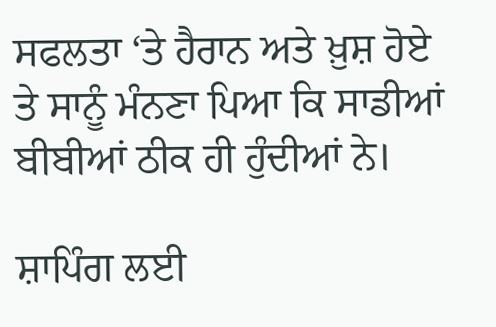ਸਫਲਤਾ ‘ਤੇ ਹੈਰਾਨ ਅਤੇ ਖ਼ੁਸ਼ ਹੋਏ ਤੇ ਸਾਨੂੰ ਮੰਨਣਾ ਪਿਆ ਕਿ ਸਾਡੀਆਂ ਬੀਬੀਆਂ ਠੀਕ ਹੀ ਹੁੰਦੀਆਂ ਨੇ।

ਸ਼ਾਪਿੰਗ ਲਈ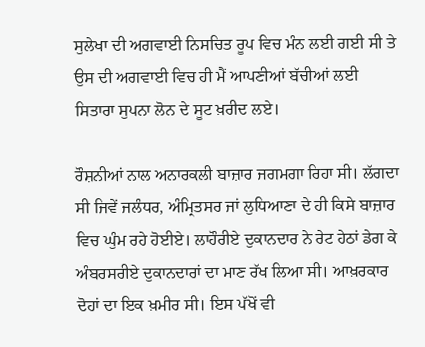ਸੁਲੇਖਾ ਦੀ ਅਗਵਾਈ ਨਿਸਚਿਤ ਰੂਪ ਵਿਚ ਮੰਨ ਲਈ ਗਈ ਸੀ ਤੇ ਉਸ ਦੀ ਅਗਵਾਈ ਵਿਚ ਹੀ ਮੈਂ ਆਪਣੀਆਂ ਬੱਚੀਆਂ ਲਈ ਸਿਤਾਰਾ ਸੁਪਨਾ ਲੋਨ ਦੇ ਸੂਟ ਖ਼ਰੀਦ ਲਏ।

ਰੌਸ਼ਨੀਆਂ ਨਾਲ ਅਨਾਰਕਲੀ ਬਾਜ਼ਾਰ ਜਗਮਗਾ ਰਿਹਾ ਸੀ। ਲੱਗਦਾ ਸੀ ਜਿਵੇਂ ਜਲੰਧਰ, ਅੰਮ੍ਰਿਤਸਰ ਜਾਂ ਲੁਧਿਆਣਾ ਦੇ ਹੀ ਕਿਸੇ ਬਾਜ਼ਾਰ ਵਿਚ ਘੁੰਮ ਰਹੇ ਹੋਈਏ। ਲਾਹੌਰੀਏ ਦੁਕਾਨਦਾਰ ਨੇ ਰੇਟ ਹੇਠਾਂ ਡੇਗ ਕੇ ਅੰਬਰਸਰੀਏ ਦੁਕਾਨਦਾਰਾਂ ਦਾ ਮਾਣ ਰੱਖ ਲਿਆ ਸੀ। ਆਖ਼ਰਕਾਰ ਦੋਹਾਂ ਦਾ ਇਕ ਖ਼ਮੀਰ ਸੀ। ਇਸ ਪੱਖੋਂ ਵੀ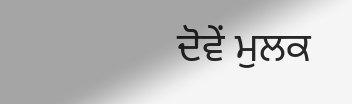ਦੋਵੇਂ ਮੁਲਕ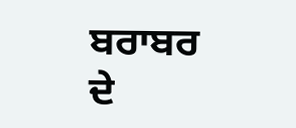ਬਰਾਬਰ ਦੇ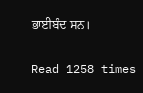ਭਾਈਬੰਦ ਸਨ।

Read 1258 times